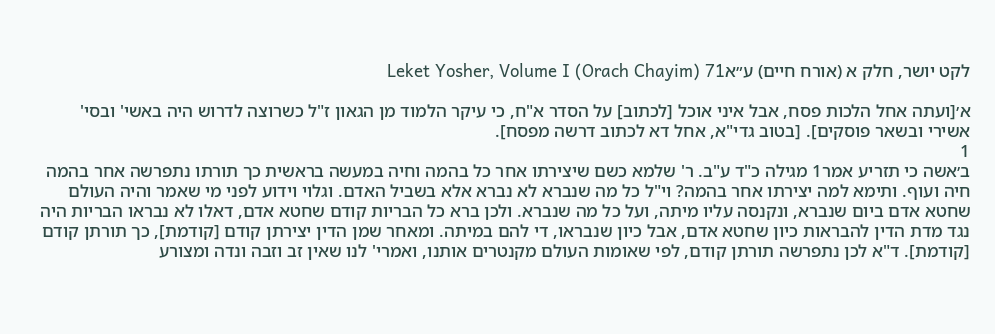לקט יושר, חלק א (אורח חיים) ע״אLeket Yosher, Volume I (Orach Chayim) 71

א׳[ועתה אחל הלכות פסח, אבל איני אוכל [לכתוב] על הסדר א"ח, כי עיקר הלמוד מן הגאון ז"ל כשרוצה לדרוש היה באשי' ובסי' אשירי ובשאר פוסקים]. [בטוב גדי"א, אחל דא לכתוב דרשה מפסח].
1
ב׳אשה כי תזריע אמר1 מגילה כ"ד ע"ב. ר' שלמא כשם שיצירתו אחר כל בהמה וחיה במעשה בראשית כך תורתו נתפרשה אחר בהמה חיה ועוף. ותימא למה יצירתו אחר בהמה? וי"ל כל מה שנברא לא נברא אלא בשביל האדם. וגלוי וידוע לפני מי שאמר והיה העולם שחטא אדם ביום שנברא, ונקנסה עליו מיתה, ועל כל מה שנברא. ולכן ברא כל הבריות קודם שחטא אדם, דאלו לא נבראו הבריות היה נגד מדת הדין להבראות כיון שחטא אדם, אבל כיון שנבראו, די להם במיתה. ומאחר שמן הדין יצירתן קודם [קודמת], כך תורתן קודם [קודמת]. ד"א לכן נתפרשה תורתן קודם, לפי שאומות העולם מקנטרים אותנו, ואמרי' לנו שאין זב וזבה ונדה ומצורע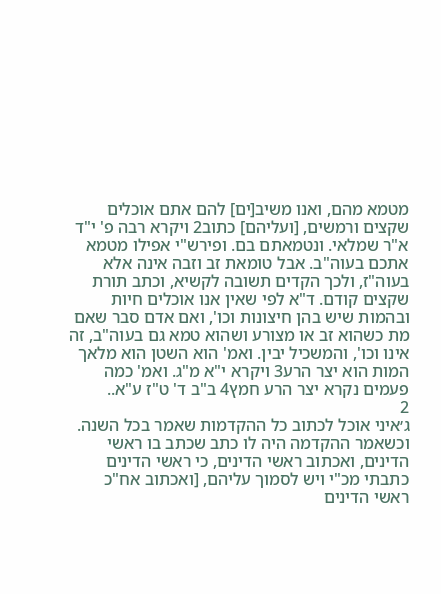מטמא מהם, ואנו משיב[ים] להם אתם אוכלים שקצים ורמשים, [ועליהם] כתוב2 ויקרא רבה פ' י"ד א"ר שמלאי. ונטמאתם בם. ופירש"י אפילו מטמא אתכם בעוה"ב. אבל טומאת זב וזבה אינה אלא בעוה"ז, ולכך הקדים תשובה לקשיא, וכתב תורת שקצים קודם. ד"א לפי שאין אנו אוכלים חיות ובהמות שיש בהן חיצונות וכו', ואם אדם סבר שאם מת כשהוא זב או מצורע ושהוא טמא גם בעוה"ב, זה אינו וכו', והמשכיל יבין. ואמ' הוא השטן הוא מלאך המות הוא יצר הרע3 ויקרא י"א מ"ג. ואמ' כמה פעמים נקרא יצר הרע חמץ4 ב"ב ד' ט"ז ע"א..
2
ג׳איני אוכל לכתוב כל ההקדמות שאמר בכל השנה. וכשאמר ההקדמה היה לו כתב שכתב בו ראשי הדינים, ואכתוב ראשי הדינים, כי ראשי הדינים כתבתי מכ"י ויש לסמוך עליהם, [ואכתוב אח"כ ראשי הדינים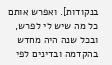בנקודות]. ואפרש אותם כל מה שיש לי לפרש, ובכל שנה היה מחדש בהקדמה ובדינים לפי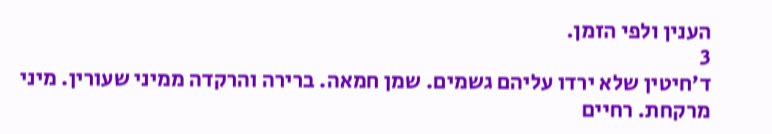הענין ולפי הזמן.
3
ד׳חיטין שלא ירדו עליהם גשמים. שמן חמאה. ברירה והרקדה ממיני שעורין. מיני מרקחת. רחיים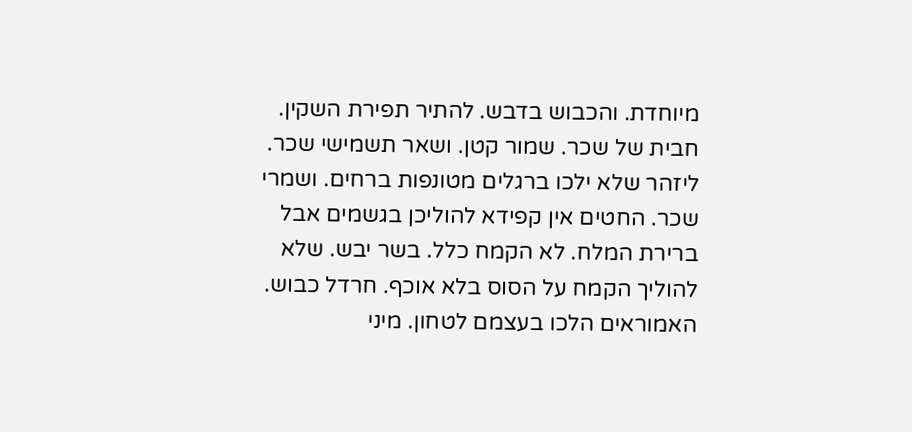מיוחדת. והכבוש בדבש. להתיר תפירת השקין. חבית של שכר. שמור קטן. ושאר תשמישי שכר. ליזהר שלא ילכו ברגלים מטונפות ברחים. ושמרי שכר. החטים אין קפידא להוליכן בגשמים אבל ברירת המלח. לא הקמח כלל. בשר יבש. שלא להוליך הקמח על הסוס בלא אוכף. חרדל כבוש. האמוראים הלכו בעצמם לטחון. מיני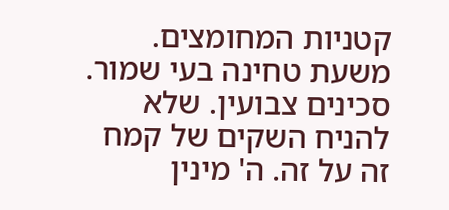קטניות המחומצים. משעת טחינה בעי שמור. סכינים צבועין. שלא להניח השקים של קמח זה על זה. ה' מינין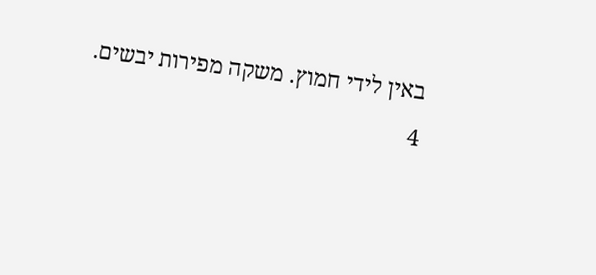באין לידי חמוץ. משקה מפירות יבשים.
4